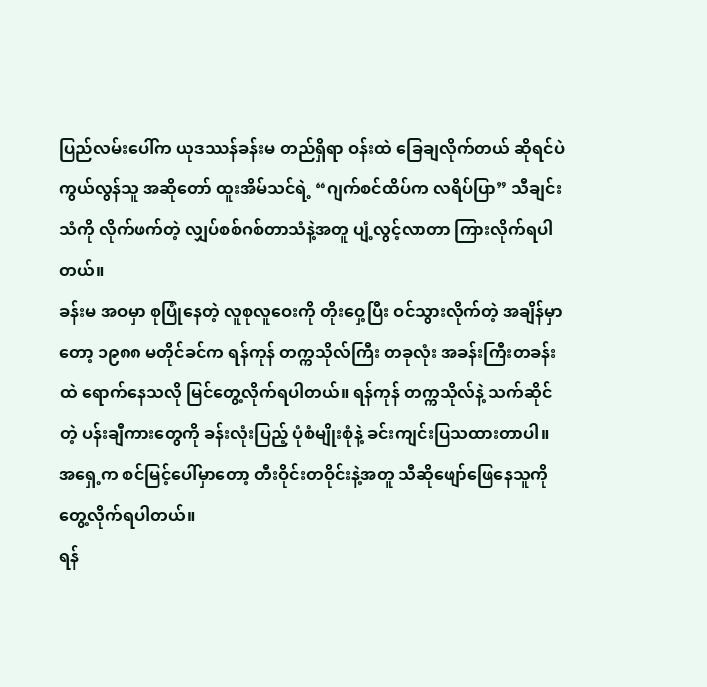ပြည်လမ်းပေါ်က ယုဒဿန်ခန်းမ တည်ရှိရာ ဝန်းထဲ ခြေချလိုက်တယ် ဆိုရင်ပဲ ကွယ်လွန်သူ အဆိုတော် ထူးအိမ်သင်ရဲ့ “ဂျက်စင်ထိပ်က လရိပ်ပြာ” သီချင်းသံကို လိုက်ဖက်တဲ့ လျှပ်စစ်ဂစ်တာသံနဲ့အတူ ပျံ့လွင့်လာတာ ကြားလိုက်ရပါတယ်။
ခန်းမ အဝမှာ စုပြုံနေတဲ့ လူစုလူဝေးကို တိုးဝှေ့ပြီး ဝင်သွားလိုက်တဲ့ အချိန်မှာတော့ ၁၉၈၈ မတိုင်ခင်က ရန်ကုန် တက္ကသိုလ်ကြီး တခုလုံး အခန်းကြီးတခန်းထဲ ရောက်နေသလို မြင်တွေ့လိုက်ရပါတယ်။ ရန်ကုန် တက္ကသိုလ်နဲ့ သက်ဆိုင်တဲ့ ပန်းချီကားတွေကို ခန်းလုံးပြည့် ပုံစံမျိုးစုံနဲ့ ခင်းကျင်းပြသထားတာပါ။ အရှေ့က စင်မြင့်ပေါ်မှာတော့ တီးဝိုင်းတဝိုင်းနဲ့အတူ သီဆိုဖျော်ဖြေနေသူကို တွေ့လိုက်ရပါတယ်။
ရန်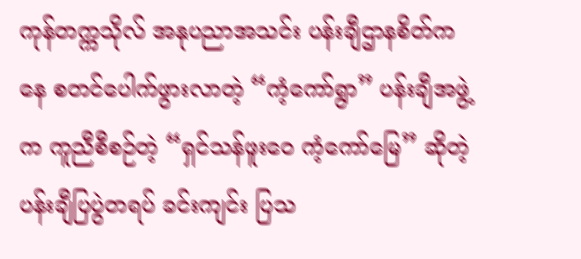ကုန်တက္ကသိုလ် အနုပညာအသင်း ပန်းချီဌာနစိတ်ကနေ စတင်ပေါက်ဖွားလာတဲ့ “ကံ့ကော်ရွာ” ပန်းချီအဖွဲ့က ကူညီစီစဉ်တဲ့ “ရှင်သန်ဖူးဝေ ကံ့ကော်မြေ” ဆိုတဲ့ ပန်းချီပြပွဲတရပ် ခင်းကျင်း ပြသ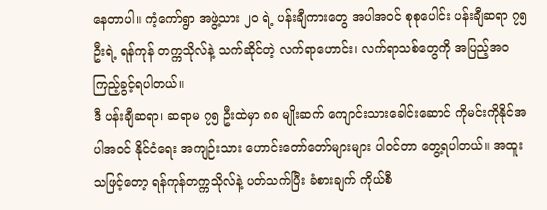နေတာပါ။ ကံ့ကော်ရွာ အဖွဲ့သား ၂၀ ရဲ့ ပန်းချီကားတွေ အပါအဝင် စုစုပေါင်း ပန်းချီဆရာ ၇၅ ဦးရဲ့ ရန်ကုန် တက္ကသိုလ်နဲ့ သက်ဆိုင်တဲ့ လက်ရာဟောင်း၊ လက်ရာသစ်တွေကို အပြည့်အဝ ကြည့်ခွင့်ရပါတယ်။
ဒီ ပန်းချီဆရာ၊ ဆရာမ ၇၅ ဦးထဲမှာ ၈၈ မျိုးဆက် ကျောင်းသားခေါင်းဆောင် ကိုမင်းကိုနိုင်အပါအဝင် နိုင်ငံရေး အကျဉ်းသား ဟောင်းတော်တော်များများ ပါဝင်တာ တွေ့ရပါတယ်။ အထူးသဖြင့်တော့ ရန်ကုန်တက္ကသိုလ်နဲ့ ပတ်သက်ပြီး ခံစားချက် ကိုယ်စီ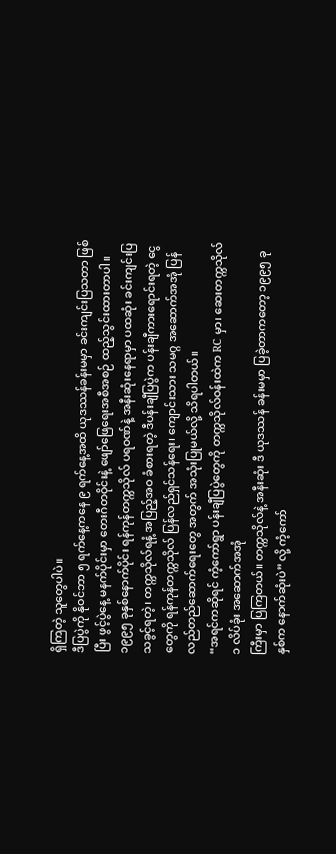ရှိကြတဲ့ သူတွေပါပဲ။
ဒီပြပွဲကို နိုဝင်ဘာ ၅ ရက်နေ့ကနေ ၉ ရက်နေ့အထိ ယုဒဿန်ခန်းမမှာ ခင်းကျင်းပြသတာ ဖြစ်ပြီး ဖွင့်ပွဲနေ့ မနက်ပိုင်းမှာ တေးဂီတဝိုင်းနဲ့ ဖျော်ဖြေရေးအစီအစဉ် ထည့်သွင်းထားတာပါ။
၁၉၉၅ ခုနှစ်နောက်ပိုင်း ရန်ကုန်တက္ကသိုလ် ပရဝဏ်နဲ့ အနီးဆုံးနေရာမှာ ပထဆုံး ခင်းကျင်းပြသခွင့်ရတဲ့၊ တက္ကသိုလ်ရနံ့ အပြည့်အဝ ခံစားရတဲ့ ဒီပန်းချီပြပွဲက ပန်းချီကားရောင်းရတဲ့ ငွေတွေကို ရန်ကုန်တက္ကသိုလ် ပြန်လည်ရှင်သန်ရေး၊ ကျောင်းသား သမဂ္ဂ အဆောက်အအုံ ပြန်လည်တည်ဆောက်ရေးတွေ အတွက် အသုံးပြုမယ်လို့ သိရပါတယ်။
“အရင်ကဆိုရင် ကံ့ကော်ရွာ ပန်းချီပြပွဲတွေကို တက္ကသိုလ်ဝန်းထဲက RC မှာ၊ ဆေးတက္ကသိုလ် ၁ လိပ်ခုံး အဆောက်အအုံ
ကြီးမှာ ပြကြတယ်။ တက္ကသိုလ်နဲ့ အနီးဆုံး ဒီ ယုဒဿန် ခန်းမမှာ ပြခဲ့တာကတော့ ၁၉၉၅ ခုနှစ်က နောက်ဆုံးပဲ” လို့ ကံ့ကော်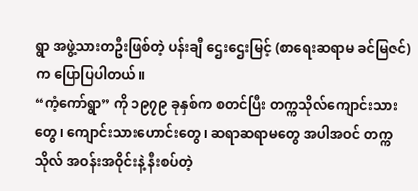ရွာ အဖွဲ့သားတဦးဖြစ်တဲ့ ပန်းချီ ဌေးဌေးမြင့် (စာရေးဆရာမ ခင်မြဇင်) က ပြောပြပါတယ်။
“ကံ့ကော်ရွာ” ကို ၁၉၇၉ ခုနှစ်က စတင်ပြီး တက္ကသိုလ်ကျောင်းသားတွေ၊ ကျောင်းသားဟောင်းတွေ၊ ဆရာဆရာမတွေ အပါအဝင် တက္ကသိုလ် အဝန်းအဝိုင်းနဲ့ နီးစပ်တဲ့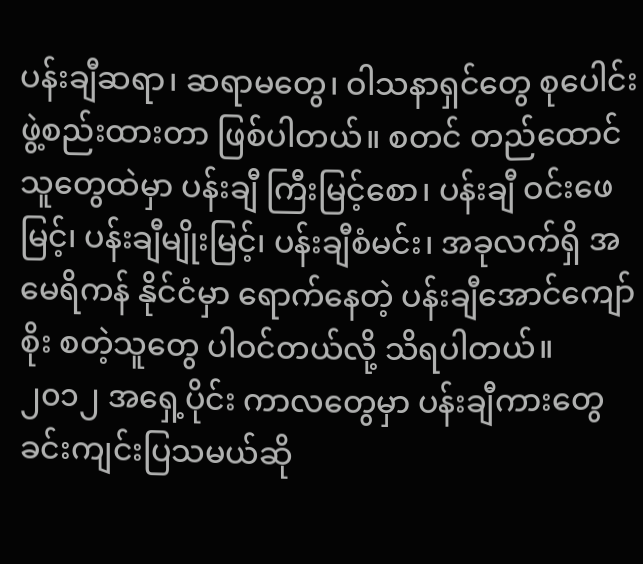ပန်းချီဆရာ၊ ဆရာမတွေ၊ ဝါသနာရှင်တွေ စုပေါင်းဖွဲ့စည်းထားတာ ဖြစ်ပါတယ်။ စတင် တည်ထောင်သူတွေထဲမှာ ပန်းချီ ကြီးမြင့်စော၊ ပန်းချီ ဝင်းဖေမြင့်၊ ပန်းချီမျိုးမြင့်၊ ပန်းချီစံမင်း၊ အခုလက်ရှိ အမေရိကန် နိုင်ငံမှာ ရောက်နေတဲ့ ပန်းချီအောင်ကျော်စိုး စတဲ့သူတွေ ပါဝင်တယ်လို့ သိရပါတယ်။
၂၀၁၂ အရှေ့ပိုင်း ကာလတွေမှာ ပန်းချီကားတွေ ခင်းကျင်းပြသမယ်ဆို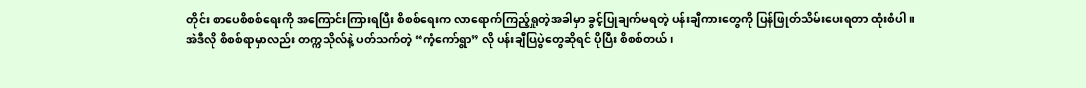တိုင်း စာပေစိစစ်ရေးကို အကြောင်းကြားရပြီး စိစစ်ရေးက လာရောက်ကြည့်ရှုတဲ့အခါမှာ ခွင့်ပြုချက်မရတဲ့ ပန်းချီကားတွေကို ပြန်ဖြုတ်သိမ်းပေးရတာ ထုံးစံပါ။
အဲဒီလို စိစစ်ရာမှာလည်း တက္ကသိုလ်နဲ့ ပတ်သက်တဲ့ “ကံ့ကော်ရွာ” လို ပန်းချီပြပွဲတွေဆိုရင် ပိုပြီး စိစစ်တယ်၊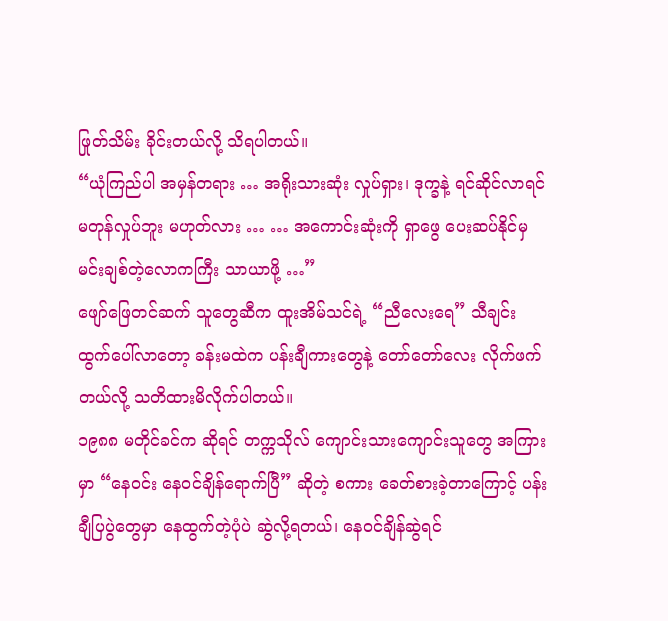ဖြုတ်သိမ်း ခိုင်းတယ်လို့ သိရပါတယ်။
“ယုံကြည်ပါ အမှန်တရား … အရိုးသားဆုံး လှုပ်ရှား၊ ဒုက္ခနဲ့ ရင်ဆိုင်လာရင် မတုန်လှုပ်ဘူး မဟုတ်လား … … အကောင်းဆုံးကို ရှာဖွေ ပေးဆပ်နိုင်မှ မင်းချစ်တဲ့လောကကြီး သာယာဖို့ …”
ဖျော်ဖြေတင်ဆက် သူတွေဆီက ထူးအိမ်သင်ရဲ့ “ညီလေးရေ” သီချင်း ထွက်ပေါ်လာတော့ ခန်းမထဲက ပန်းချီကားတွေနဲ့ တော်တော်လေး လိုက်ဖက်တယ်လို့ သတိထားမိလိုက်ပါတယ်။
၁၉၈၈ မတိုင်ခင်က ဆိုရင် တက္ကသိုလ် ကျောင်းသားကျောင်းသူတွေ အကြားမှာ “နေဝင်း နေဝင်ချိန်ရောက်ပြီ” ဆိုတဲ့ စကား ခေတ်စားခဲ့တာကြောင့် ပန်းချီပြပွဲတွေမှာ နေထွက်တဲ့ပုံပဲ ဆွဲလို့ရတယ်၊ နေဝင်ချိန်ဆွဲရင်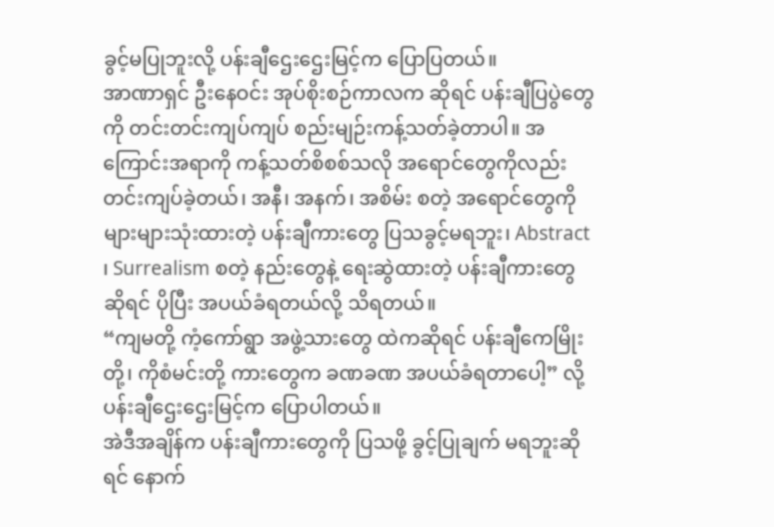ခွင့်မပြုဘူးလို့ ပန်းချီဌေးဌေးမြင့်က ပြောပြတယ်။
အာဏာရှင် ဦးနေဝင်း အုပ်စိုးစဉ်ကာလက ဆိုရင် ပန်းချီပြပွဲတွေကို တင်းတင်းကျပ်ကျပ် စည်းမျဉ်းကန့်သတ်ခဲ့တာပါ။ အကြောင်းအရာကို ကန့်သတ်စိစစ်သလို အရောင်တွေကိုလည်း တင်းကျပ်ခဲ့တယ်၊ အနီ၊ အနက်၊ အစိမ်း စတဲ့ အရောင်တွေကို များများသုံးထားတဲ့ ပန်းချီကားတွေ ပြသခွင့်မရဘူး၊ Abstract ၊ Surrealism စတဲ့ နည်းတွေနဲ့ ရေးဆွဲထားတဲ့ ပန်းချီကားတွေ ဆိုရင် ပိုပြီး အပယ်ခံရတယ်လို့ သိရတယ်။
“ကျမတို့ ကံ့ကော်ရွာ အဖွဲ့သားတွေ ထဲကဆိုရင် ပန်းချီကေမြိုးတို့၊ ကိုစံမင်းတို့ ကားတွေက ခဏခဏ အပယ်ခံရတာပေါ့” လို့ ပန်းချီဌေးဌေးမြင့်က ပြောပါတယ်။
အဲဒီအချိန်က ပန်းချီကားတွေကို ပြသဖို့ ခွင့်ပြုချက် မရဘူးဆိုရင် နောက်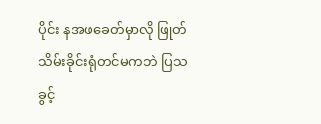ပိုင်း နအဖခေတ်မှာလို ဖြုတ်သိမ်းခိုင်းရုံတင်မကဘဲ ပြသခွင့်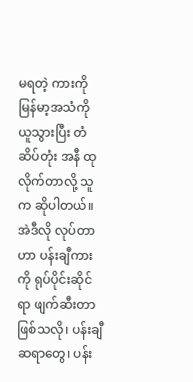မရတဲ့ ကားကို မြန်မာ့အသံကို ယူသွားပြီး တံဆိပ်တုံး အနီ ထုလိုက်တာလို့ သူက ဆိုပါတယ်။ အဲဒီလို လုပ်တာဟာ ပန်းချီကားကို ရုပ်ပိုင်းဆိုင်ရာ ဖျက်ဆီးတာဖြစ်သလို၊ ပန်းချီဆရာတွေ၊ ပန်း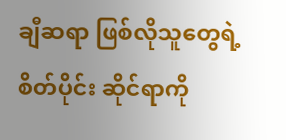ချီဆရာ ဖြစ်လိုသူတွေရဲ့ စိတ်ပိုင်း ဆိုင်ရာကို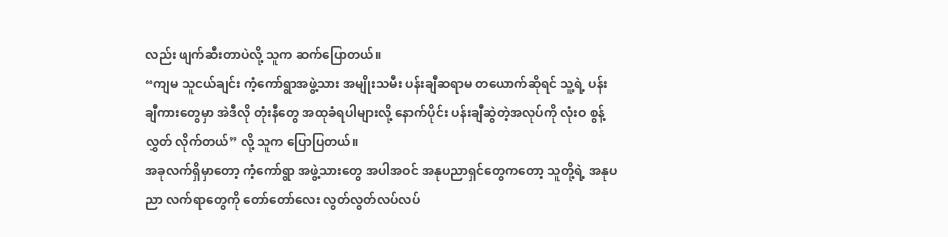လည်း ဖျက်ဆီးတာပဲလို့ သူက ဆက်ပြောတယ်။
“ကျမ သူငယ်ချင်း ကံ့ကော်ရွာအဖွဲ့သား အမျိုးသမီး ပန်းချီဆရာမ တယောက်ဆိုရင် သူ့ရဲ့ ပန်းချီကားတွေမှာ အဲဒီလို တုံးနီတွေ အထုခံရပါများလို့ နောက်ပိုင်း ပန်းချီဆွဲတဲ့အလုပ်ကို လုံးဝ စွန့်လွှတ် လိုက်တယ်” လို့ သူက ပြောပြတယ်။
အခုလက်ရှိမှာတော့ ကံ့ကော်ရွာ အဖွဲ့သားတွေ အပါအဝင် အနုပညာရှင်တွေကတော့ သူတို့ရဲ့ အနုပညာ လက်ရာတွေကို တော်တော်လေး လွတ်လွတ်လပ်လပ်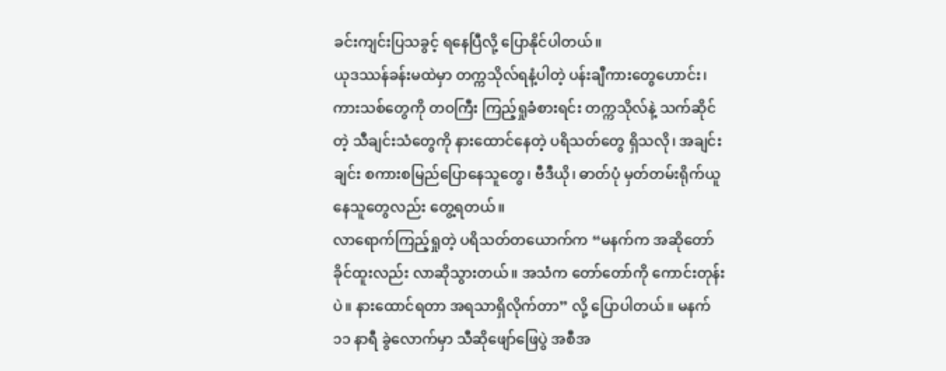ခင်းကျင်းပြသခွင့် ရနေပြီလို့ ပြောနိုင်ပါတယ်။
ယုဒဿန်ခန်းမထဲမှာ တက္ကသိုလ်ရနံ့ပါတဲ့ ပန်းချီကားတွေဟောင်း၊ ကားသစ်တွေကို တဝကြီး ကြည့်ရှုခံစားရင်း တက္ကသိုလ်နဲ့ သက်ဆိုင်တဲ့ သီချင်းသံတွေကို နားထောင်နေတဲ့ ပရိသတ်တွေ ရှိသလို၊ အချင်းချင်း စကားစမြည်ပြောနေသူတွေ၊ ဗီဒီယို၊ ဓာတ်ပုံ မှတ်တမ်းရိုက်ယူနေသူတွေလည်း တွေ့ရတယ်။
လာရောက်ကြည့်ရှုတဲ့ ပရိသတ်တယောက်က “မနက်က အဆိုတော် ခိုင်ထူးလည်း လာဆိုသွားတယ်။ အသံက တော်တော်ကို ကောင်းတုန်းပဲ။ နားထောင်ရတာ အရသာရှိလိုက်တာ” လို့ ပြောပါတယ်။ မနက် ၁၁ နာရီ ခွဲလောက်မှာ သီဆိုဖျော်ဖြေပွဲ အစီအ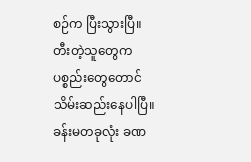စဉ်က ပြီးသွားပြီ။ တီးတဲ့သူတွေက ပစ္စည်းတွေတောင် သိမ်းဆည်းနေပါပြီ။
ခန်းမတခုလုံး ခဏ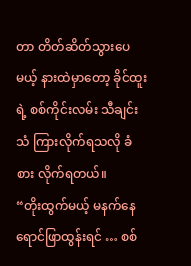တာ တိတ်ဆိတ်သွားပေမယ့် နားထဲမှာတော့ ခိုင်ထူးရဲ့ စစ်ကိုင်းလမ်း သီချင်းသံ ကြားလိုက်ရသလို ခံစား လိုက်ရတယ်။
“တိုးထွက်မယ့် မနက်နေရောင်ဖြာထွန်းရင် … စစ်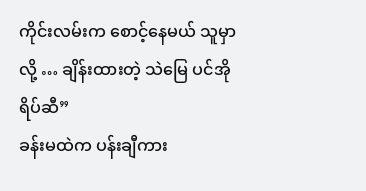ကိုင်းလမ်းက စောင့်နေမယ် သူမှာလို့ … ချိန်းထားတဲ့ သဲမြေ ပင်အိုရိပ်ဆီ”
ခန်းမထဲက ပန်းချီကား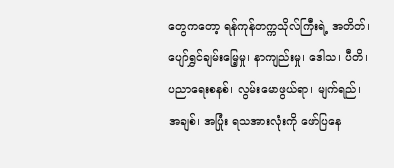တွေကတော့ ရန်ကုန်တက္ကသိုလ်ကြီးရဲ့ အတိတ်၊ ပျော်ရွှင်ချမ်းမြေ့မှု၊ နာကျည်းမှု၊ ဒေါသ၊ ပီတိ၊ ပညာရေးစနစ်၊ လွမ်းမောဖွယ်ရာ၊ မျက်ရည်၊ အချစ်၊ အပြုံး ရသအားလုံးကို ဖော်ပြနေ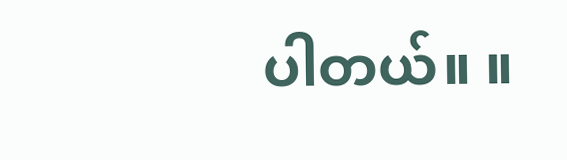ပါတယ်။ ။